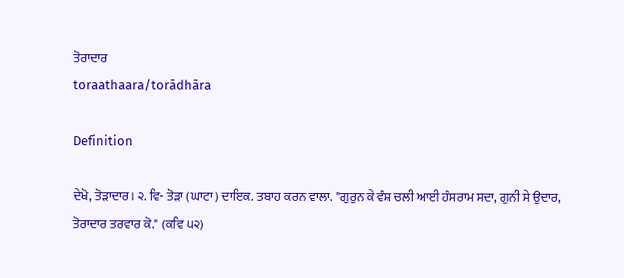ਤੋਰਾਦਾਰ
toraathaara/torādhāra

Definition

ਦੇਖੋ, ਤੋੜਾਦਾਰ। ੨. ਵਿ- ਤੋੜਾ (ਘਾਟਾ) ਦਾਇਕ. ਤਬਾਹ ਕਰਨ ਵਾਲਾ. "ਗੁਰੁਨ ਕੇ ਵੰਸ਼ ਚਲੀ ਆਈ ਹੰਸਰਾਮ ਸਦਾ, ਗੁਨੀ ਸੇ ਉਦਾਰ, ਤੋਰਾਦਾਰ ਤਰਵਾਰ ਕੋ." (ਕਵਿ ੫੨)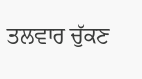ਤਲਵਾਰ ਚੁੱਕਣ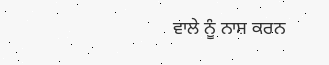ਵਾਲੇ ਨੂੰ ਨਾਸ਼ ਕਰਨ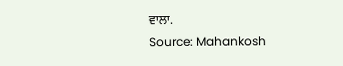ਵਾਲਾ.
Source: Mahankosh